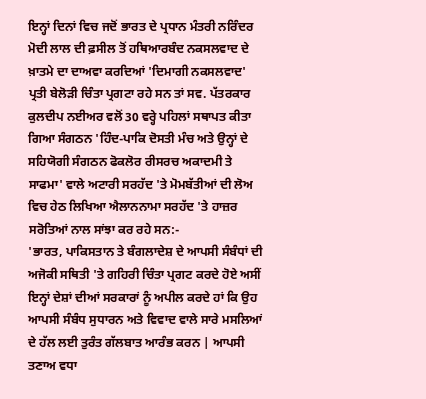ਇਨ੍ਹਾਂ ਦਿਨਾਂ ਵਿਚ ਜਦੋਂ ਭਾਰਤ ਦੇ ਪ੍ਰਧਾਨ ਮੰਤਰੀ ਨਰਿੰਦਰ ਮੋਦੀ ਲਾਲ ਦੀ ਫ਼ਸੀਲ ਤੋਂ ਹਥਿਆਰਬੰਦ ਨਕਸਲਵਾਦ ਦੇ ਖ਼ਾਤਮੇ ਦਾ ਦਾਅਵਾ ਕਰਦਿਆਂ 'ਦਿਮਾਗੀ ਨਕਸਲਵਾਦ' ਪ੍ਰਤੀ ਬੇਲੋੜੀ ਚਿੰਤਾ ਪ੍ਰਗਟਾ ਰਹੇ ਸਨ ਤਾਂ ਸਵ. ਪੱਤਰਕਾਰ ਕੁਲਦੀਪ ਨਈਅਰ ਵਲੋਂ 30 ਵਰ੍ਹੇ ਪਹਿਲਾਂ ਸਥਾਪਤ ਕੀਤਾ ਗਿਆ ਸੰਗਠਨ 'ਹਿੰਦ-ਪਾਕਿ ਦੋਸਤੀ ਮੰਚ ਅਤੇ ਉਨ੍ਹਾਂ ਦੇ ਸਹਿਯੋਗੀ ਸੰਗਠਨ ਫੋਕਲੋਰ ਰੀਸਰਚ ਅਕਾਦਮੀ ਤੇ ਸਾਫਮਾ' ਵਾਲੇ ਅਟਾਰੀ ਸਰਹੱਦ 'ਤੇ ਮੋਮਬੱਤੀਆਂ ਦੀ ਲੋਅ ਵਿਚ ਹੇਠ ਲਿਖਿਆ ਐਲਾਨਨਾਮਾ ਸਰਹੱਦ 'ਤੇ ਹਾਜ਼ਰ ਸਰੋਤਿਆਂ ਨਾਲ ਸਾਂਝਾ ਕਰ ਰਹੇ ਸਨ:-
'ਭਾਰਤ, ਪਾਕਿਸਤਾਨ ਤੇ ਬੰਗਲਾਦੇਸ਼ ਦੇ ਆਪਸੀ ਸੰਬੰਧਾਂ ਦੀ ਅਜੋਕੀ ਸਥਿਤੀ 'ਤੇ ਗਹਿਰੀ ਚਿੰਤਾ ਪ੍ਰਗਟ ਕਰਦੇ ਹੋਏ ਅਸੀਂ ਇਨ੍ਹਾਂ ਦੇਸ਼ਾਂ ਦੀਆਂ ਸਰਕਾਰਾਂ ਨੂੰ ਅਪੀਲ ਕਰਦੇ ਹਾਂ ਕਿ ਉਹ ਆਪਸੀ ਸੰਬੰਧ ਸੁਧਾਰਨ ਅਤੇ ਵਿਵਾਦ ਵਾਲੇ ਸਾਰੇ ਮਸਲਿਆਂ ਦੇ ਹੱਲ ਲਈ ਤੁਰੰਤ ਗੱਲਬਾਤ ਆਰੰਭ ਕਰਨ | ਆਪਸੀ ਤਣਾਅ ਵਧਾ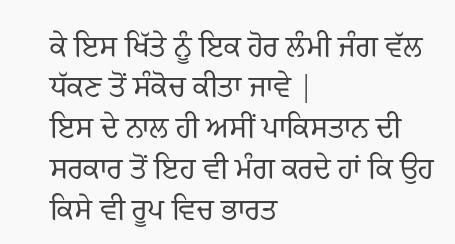ਕੇ ਇਸ ਖਿੱਤੇ ਨੂੰ ਇਕ ਹੋਰ ਲੰਮੀ ਜੰਗ ਵੱਲ ਧੱਕਣ ਤੋਂ ਸੰਕੋਚ ਕੀਤਾ ਜਾਵੇ |
ਇਸ ਦੇ ਨਾਲ ਹੀ ਅਸੀਂ ਪਾਕਿਸਤਾਨ ਦੀ ਸਰਕਾਰ ਤੋਂ ਇਹ ਵੀ ਮੰਗ ਕਰਦੇ ਹਾਂ ਕਿ ਉਹ ਕਿਸੇ ਵੀ ਰੂਪ ਵਿਚ ਭਾਰਤ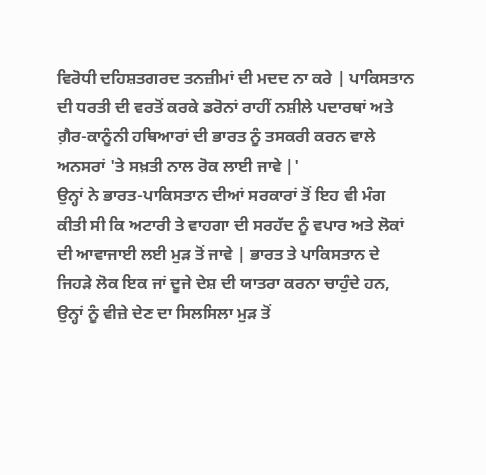ਵਿਰੋਧੀ ਦਹਿਸ਼ਤਗਰਦ ਤਨਜ਼ੀਮਾਂ ਦੀ ਮਦਦ ਨਾ ਕਰੇ | ਪਾਕਿਸਤਾਨ ਦੀ ਧਰਤੀ ਦੀ ਵਰਤੋਂ ਕਰਕੇ ਡਰੋਨਾਂ ਰਾਹੀਂ ਨਸ਼ੀਲੇ ਪਦਾਰਥਾਂ ਅਤੇ ਗ਼ੈਰ-ਕਾਨੂੰਨੀ ਹਥਿਆਰਾਂ ਦੀ ਭਾਰਤ ਨੂੰ ਤਸਕਰੀ ਕਰਨ ਵਾਲੇ ਅਨਸਰਾਂ 'ਤੇ ਸਖ਼ਤੀ ਨਾਲ ਰੋਕ ਲਾਈ ਜਾਵੇ |'
ਉਨ੍ਹਾਂ ਨੇ ਭਾਰਤ-ਪਾਕਿਸਤਾਨ ਦੀਆਂ ਸਰਕਾਰਾਂ ਤੋਂ ਇਹ ਵੀ ਮੰਗ ਕੀਤੀ ਸੀ ਕਿ ਅਟਾਰੀ ਤੇ ਵਾਹਗਾ ਦੀ ਸਰਹੱਦ ਨੂੰ ਵਪਾਰ ਅਤੇ ਲੋਕਾਂ ਦੀ ਆਵਾਜਾਈ ਲਈ ਮੁੜ ਤੋਂ ਜਾਵੇ | ਭਾਰਤ ਤੇ ਪਾਕਿਸਤਾਨ ਦੇ ਜਿਹੜੇ ਲੋਕ ਇਕ ਜਾਂ ਦੂਜੇ ਦੇਸ਼ ਦੀ ਯਾਤਰਾ ਕਰਨਾ ਚਾਹੁੰਦੇ ਹਨ, ਉਨ੍ਹਾਂ ਨੂੰ ਵੀਜ਼ੇ ਦੇਣ ਦਾ ਸਿਲਸਿਲਾ ਮੁੜ ਤੋਂ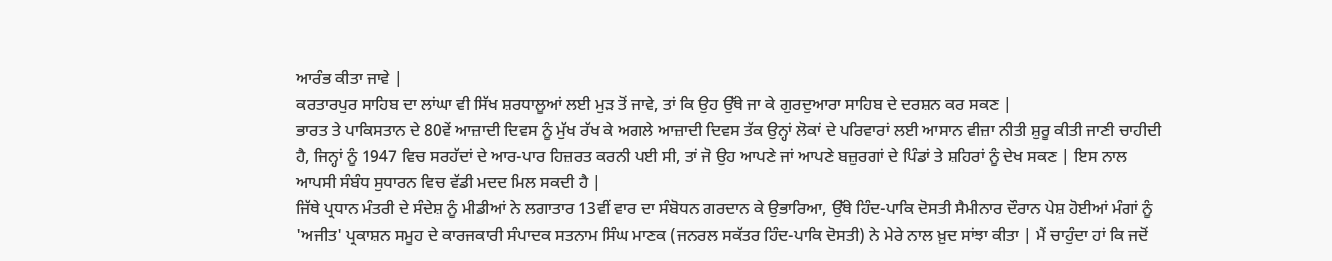ਆਰੰਭ ਕੀਤਾ ਜਾਵੇ |
ਕਰਤਾਰਪੁਰ ਸਾਹਿਬ ਦਾ ਲਾਂਘਾ ਵੀ ਸਿੱਖ ਸ਼ਰਧਾਲੂਆਂ ਲਈ ਮੁੜ ਤੋਂ ਜਾਵੇ, ਤਾਂ ਕਿ ਉਹ ਉੱਥੇ ਜਾ ਕੇ ਗੁਰਦੁਆਰਾ ਸਾਹਿਬ ਦੇ ਦਰਸ਼ਨ ਕਰ ਸਕਣ |
ਭਾਰਤ ਤੇ ਪਾਕਿਸਤਾਨ ਦੇ 80ਵੇਂ ਆਜ਼ਾਦੀ ਦਿਵਸ ਨੂੰ ਮੁੱਖ ਰੱਖ ਕੇ ਅਗਲੇ ਆਜ਼ਾਦੀ ਦਿਵਸ ਤੱਕ ਉਨ੍ਹਾਂ ਲੋਕਾਂ ਦੇ ਪਰਿਵਾਰਾਂ ਲਈ ਆਸਾਨ ਵੀਜ਼ਾ ਨੀਤੀ ਸ਼ੁਰੂ ਕੀਤੀ ਜਾਣੀ ਚਾਹੀਦੀ ਹੈ, ਜਿਨ੍ਹਾਂ ਨੂੰ 1947 ਵਿਚ ਸਰਹੱਦਾਂ ਦੇ ਆਰ-ਪਾਰ ਹਿਜ਼ਰਤ ਕਰਨੀ ਪਈ ਸੀ, ਤਾਂ ਜੋ ਉਹ ਆਪਣੇ ਜਾਂ ਆਪਣੇ ਬਜ਼ੁਰਗਾਂ ਦੇ ਪਿੰਡਾਂ ਤੇ ਸ਼ਹਿਰਾਂ ਨੂੰ ਦੇਖ ਸਕਣ | ਇਸ ਨਾਲ ਆਪਸੀ ਸੰਬੰਧ ਸੁਧਾਰਨ ਵਿਚ ਵੱਡੀ ਮਦਦ ਮਿਲ ਸਕਦੀ ਹੈ |
ਜਿੱਥੇ ਪ੍ਰਧਾਨ ਮੰਤਰੀ ਦੇ ਸੰਦੇਸ਼ ਨੂੰ ਮੀਡੀਆਂ ਨੇ ਲਗਾਤਾਰ 13ਵੀਂ ਵਾਰ ਦਾ ਸੰਬੋਧਨ ਗਰਦਾਨ ਕੇ ਉਭਾਰਿਆ, ਉੱਥੇ ਹਿੰਦ-ਪਾਕਿ ਦੋਸਤੀ ਸੈਮੀਨਾਰ ਦੌਰਾਨ ਪੇਸ਼ ਹੋਈਆਂ ਮੰਗਾਂ ਨੂੰ 'ਅਜੀਤ' ਪ੍ਰਕਾਸ਼ਨ ਸਮੂਹ ਦੇ ਕਾਰਜਕਾਰੀ ਸੰਪਾਦਕ ਸਤਨਾਮ ਸਿੰਘ ਮਾਣਕ (ਜਨਰਲ ਸਕੱਤਰ ਹਿੰਦ-ਪਾਕਿ ਦੋਸਤੀ) ਨੇ ਮੇਰੇ ਨਾਲ ਖ਼ੁਦ ਸਾਂਝਾ ਕੀਤਾ | ਮੈਂ ਚਾਹੁੰਦਾ ਹਾਂ ਕਿ ਜਦੋਂ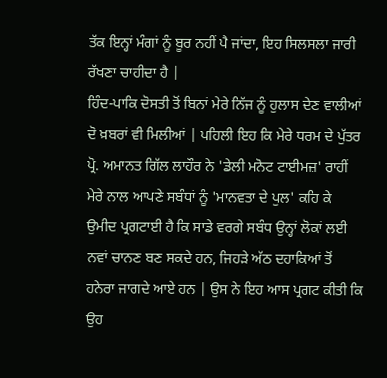ਤੱਕ ਇਨ੍ਹਾਂ ਮੰਗਾਂ ਨੂੰ ਬੂਰ ਨਹੀਂ ਪੈ ਜਾਂਦਾ, ਇਹ ਸਿਲਸਲਾ ਜਾਰੀ ਰੱਖਣਾ ਚਾਹੀਦਾ ਹੈ |
ਹਿੰਦ-ਪਾਕਿ ਦੋਸਤੀ ਤੋਂ ਬਿਨਾਂ ਮੇਰੇ ਨਿੱਜ ਨੂੰ ਹੁਲਾਸ ਦੇਣ ਵਾਲੀਆਂ ਦੋ ਖ਼ਬਰਾਂ ਵੀ ਮਿਲੀਆਂ | ਪਹਿਲੀ ਇਹ ਕਿ ਮੇਰੇ ਧਰਮ ਦੇ ਪੁੱਤਰ ਪ੍ਰੋ. ਅਮਾਨਤ ਗਿੱਲ ਲਾਹੌਰ ਨੇ 'ਡੇਲੀ ਮਨੋਟ ਟਾਈਮਜ਼' ਰਾਹੀਂ ਮੇਰੇ ਨਾਲ ਆਪਣੇ ਸਬੰਧਾਂ ਨੂੰ 'ਮਾਨਵਤਾ ਦੇ ਪੁਲ' ਕਹਿ ਕੇ ਉਮੀਦ ਪ੍ਰਗਟਾਈ ਹੈ ਕਿ ਸਾਡੇ ਵਰਗੇ ਸਬੰਧ ਉਨ੍ਹਾਂ ਲੋਕਾਂ ਲਈ ਨਵਾਂ ਚਾਨਣ ਬਣ ਸਕਦੇ ਹਨ, ਜਿਹੜੇ ਅੱਠ ਦਹਾਕਿਆਂ ਤੋਂ ਹਨੇਰਾ ਜਾਗਦੇ ਆਏ ਹਨ | ਉਸ ਨੇ ਇਹ ਆਸ ਪ੍ਰਗਟ ਕੀਤੀ ਕਿ ਉਹ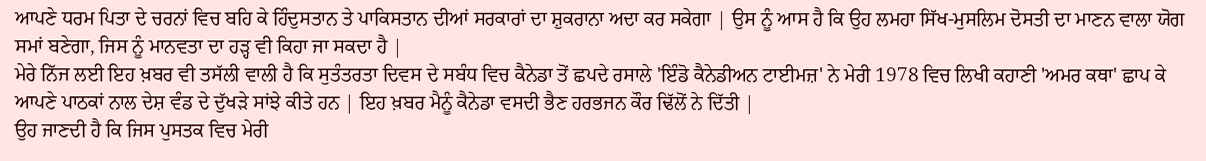ਆਪਣੇ ਧਰਮ ਪਿਤਾ ਦੇ ਚਰਨਾਂ ਵਿਚ ਬਹਿ ਕੇ ਹਿੰਦੁਸਤਾਨ ਤੇ ਪਾਕਿਸਤਾਨ ਦੀਆਂ ਸਰਕਾਰਾਂ ਦਾ ਸ਼ੁਕਰਾਨਾ ਅਦਾ ਕਰ ਸਕੇਗਾ | ਉਸ ਨੂੰ ਆਸ ਹੈ ਕਿ ਉਹ ਲਮਹਾ ਸਿੱਖ-ਮੁਸਲਿਮ ਦੋਸਤੀ ਦਾ ਮਾਣਨ ਵਾਲਾ ਯੋਗ ਸਮਾਂ ਬਣੇਗਾ, ਜਿਸ ਨੂੰ ਮਾਨਵਤਾ ਦਾ ਹੜ੍ਹ ਵੀ ਕਿਹਾ ਜਾ ਸਕਦਾ ਹੈ |
ਮੇਰੇ ਨਿੱਜ ਲਈ ਇਹ ਖ਼ਬਰ ਵੀ ਤਸੱਲੀ ਵਾਲੀ ਹੈ ਕਿ ਸੁਤੰਤਰਤਾ ਦਿਵਸ ਦੇ ਸਬੰਧ ਵਿਚ ਕੈਨੇਡਾ ਤੋਂ ਛਪਦੇ ਰਸਾਲੇ 'ਇੰਡੋ ਕੈਨੇਡੀਅਨ ਟਾਈਮਜ਼' ਨੇ ਮੇਰੀ 1978 ਵਿਚ ਲਿਖੀ ਕਹਾਣੀ 'ਅਮਰ ਕਥਾ' ਛਾਪ ਕੇ ਆਪਣੇ ਪਾਠਕਾਂ ਨਾਲ ਦੇਸ਼ ਵੰਡ ਦੇ ਦੁੱਖੜੇ ਸਾਂਝੇ ਕੀਤੇ ਹਨ | ਇਹ ਖ਼ਬਰ ਮੈਨੂੰ ਕੈਨੇਡਾ ਵਸਦੀ ਭੈਣ ਹਰਭਜਨ ਕੌਰ ਢਿੱਲੋਂ ਨੇ ਦਿੱਤੀ |
ਉਹ ਜਾਣਦੀ ਹੈ ਕਿ ਜਿਸ ਪੁਸਤਕ ਵਿਚ ਮੇਰੀ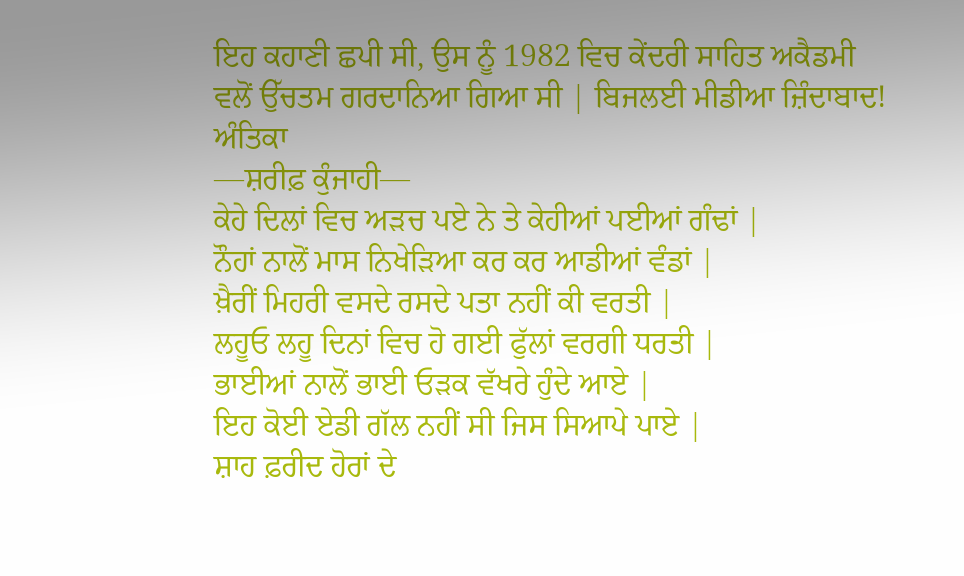ਇਹ ਕਹਾਣੀ ਛਪੀ ਸੀ, ਉਸ ਨੂੰ 1982 ਵਿਚ ਕੇਂਦਰੀ ਸਾਹਿਤ ਅਕੈਡਮੀ ਵਲੋਂ ਉੱਚਤਮ ਗਰਦਾਨਿਆ ਗਿਆ ਸੀ | ਬਿਜਲਈ ਮੀਡੀਆ ਜ਼ਿੰਦਾਬਾਦ!
ਅੰਤਿਕਾ
—ਸ਼ਰੀਫ਼ ਕੁੰਜਾਹੀ—
ਕੇਹੇ ਦਿਲਾਂ ਵਿਚ ਅੜਚ ਪਏ ਨੇ ਤੇ ਕੇਹੀਆਂ ਪਈਆਂ ਗੰਢਾਂ |
ਨੌਹਾਂ ਨਾਲੋਂ ਮਾਸ ਨਿਖੇੜਿਆ ਕਰ ਕਰ ਆਡੀਆਂ ਵੰਡਾਂ |
ਖ਼ੈਰੀਂ ਮਿਹਰੀ ਵਸਦੇ ਰਸਦੇ ਪਤਾ ਨਹੀਂ ਕੀ ਵਰਤੀ |
ਲਹੂਓ ਲਹੂ ਦਿਨਾਂ ਵਿਚ ਹੋ ਗਈ ਫੁੱਲਾਂ ਵਰਗੀ ਧਰਤੀ |
ਭਾਈਆਂ ਨਾਲੋਂ ਭਾਈ ਓੜਕ ਵੱਖਰੇ ਹੁੰਦੇ ਆਏ |
ਇਹ ਕੋਈ ਏਡੀ ਗੱਲ ਨਹੀਂ ਸੀ ਜਿਸ ਸਿਆਪੇ ਪਾਏ |
ਸ਼ਾਹ ਫ਼ਰੀਦ ਹੋਰਾਂ ਦੇ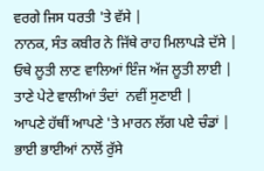ਵਰਗੇ ਜਿਸ ਧਰਤੀ 'ਤੇ ਵੱਸੇ |
ਨਾਨਕ, ਸੰਤ ਕਬੀਰ ਨੇ ਜਿੱਥੇ ਰਾਹ ਮਿਲਾਪੜੇ ਦੱਸੇ |
ਓਥੇ ਲੂਤੀ ਲਾਣ ਵਾਲਿਆਂ ਇੰਜ ਅੱਜ ਲੂਤੀ ਲਾਈ |
ਤਾਣੇ ਪੇਟੇ ਵਾਲੀਆਂ ਤੰਦਾਂ  ਨਵੀਂ ਸੁਣਾਈ |
ਆਪਣੇ ਹੱਥੀਂ ਆਪਣੇ 'ਤੇ ਮਾਰਨ ਲੱਗ ਪਏ ਚੰਡਾਂ |
ਭਾਈ ਭਾਈਆਂ ਨਾਲੋਂ ਰੁੱਸੇ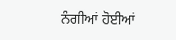ਨੰਗੀਆਂ ਹੋਈਆਂ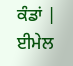ਕੰਡਾਂ |
ਈਮੇਲ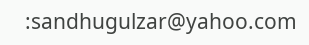:sandhugulzar@yahoo.com